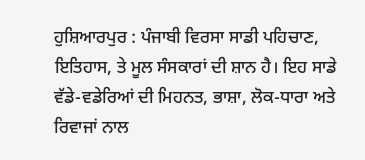ਹੁਸ਼ਿਆਰਪੁਰ : ਪੰਜਾਬੀ ਵਿਰਸਾ ਸਾਡੀ ਪਹਿਚਾਣ, ਇਤਿਹਾਸ, ਤੇ ਮੂਲ ਸੰਸਕਾਰਾਂ ਦੀ ਸ਼ਾਨ ਹੈ। ਇਹ ਸਾਡੇ ਵੱਡੇ-ਵਡੇਰਿਆਂ ਦੀ ਮਿਹਨਤ, ਭਾਸ਼ਾ, ਲੋਕ-ਧਾਰਾ ਅਤੇ ਰਿਵਾਜਾਂ ਨਾਲ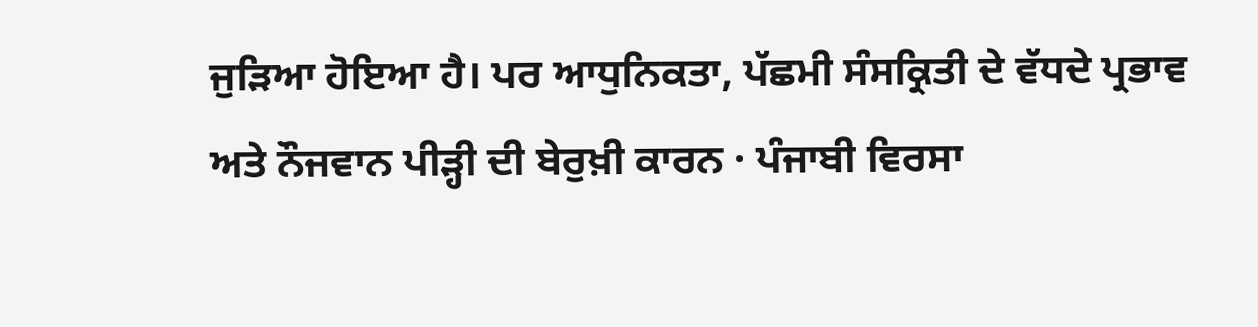ਜੁੜਿਆ ਹੋਇਆ ਹੈ। ਪਰ ਆਧੁਨਿਕਤਾ, ਪੱਛਮੀ ਸੰਸਕ੍ਰਿਤੀ ਦੇ ਵੱਧਦੇ ਪ੍ਰਭਾਵ ਅਤੇ ਨੌਜਵਾਨ ਪੀੜ੍ਹੀ ਦੀ ਬੇਰੁਖ਼ੀ ਕਾਰਨ · ਪੰਜਾਬੀ ਵਿਰਸਾ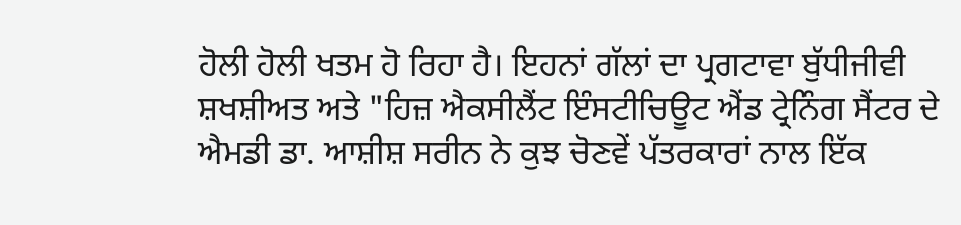ਹੋਲੀ ਹੋਲੀ ਖਤਮ ਹੋ ਰਿਹਾ ਹੈ। ਇਹਨਾਂ ਗੱਲਾਂ ਦਾ ਪ੍ਰਗਟਾਵਾ ਬੁੱਧੀਜੀਵੀ ਸ਼ਖਸ਼ੀਅਤ ਅਤੇ "ਹਿਜ਼ ਐਕਸੀਲੈਂਟ ਇੰਸਟੀਚਿਊਟ ਐਂਡ ਟ੍ਰੇਨਿੰਗ ਸੈਂਟਰ ਦੇ ਐਮਡੀ ਡਾ. ਆਸ਼ੀਸ਼ ਸਰੀਨ ਨੇ ਕੁਝ ਚੋਣਵੇਂ ਪੱਤਰਕਾਰਾਂ ਨਾਲ ਇੱਕ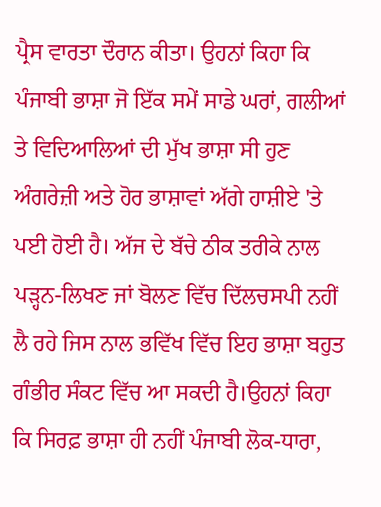ਪ੍ਰੈਸ ਵਾਰਤਾ ਦੌਰਾਨ ਕੀਤਾ। ਉਹਨਾਂ ਕਿਹਾ ਕਿ ਪੰਜਾਬੀ ਭਾਸ਼ਾ ਜੋ ਇੱਕ ਸਮੇਂ ਸਾਡੇ ਘਰਾਂ, ਗਲੀਆਂ ਤੇ ਵਿਦਿਆਲਿਆਂ ਦੀ ਮੁੱਖ ਭਾਸ਼ਾ ਸੀ ਹੁਣ ਅੰਗਰੇਜ਼ੀ ਅਤੇ ਹੋਰ ਭਾਸ਼ਾਵਾਂ ਅੱਗੇ ਹਾਸ਼ੀਏ 'ਤੇ ਪਈ ਹੋਈ ਹੈ। ਅੱਜ ਦੇ ਬੱਚੇ ਠੀਕ ਤਰੀਕੇ ਨਾਲ ਪੜ੍ਹਨ-ਲਿਖਣ ਜਾਂ ਬੋਲਣ ਵਿੱਚ ਦਿੱਲਚਸਪੀ ਨਹੀਂ ਲੈ ਰਹੇ ਜਿਸ ਨਾਲ ਭਵਿੱਖ ਵਿੱਚ ਇਹ ਭਾਸ਼ਾ ਬਹੁਤ ਗੰਭੀਰ ਸੰਕਟ ਵਿੱਚ ਆ ਸਕਦੀ ਹੈ।ਉਹਨਾਂ ਕਿਹਾ ਕਿ ਸਿਰਫ਼ ਭਾਸ਼ਾ ਹੀ ਨਹੀਂ ਪੰਜਾਬੀ ਲੋਕ-ਧਾਰਾ,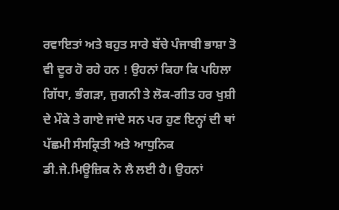ਰਵਾਇਤਾਂ ਅਤੇ ਬਹੁਤ ਸਾਰੇ ਬੱਚੇ ਪੰਜਾਬੀ ਭਾਸ਼ਾ ਤੋ ਵੀ ਦੂਰ ਹੋ ਰਹੇ ਹਨ ! ਉਹਨਾਂ ਕਿਹਾ ਕਿ ਪਹਿਲਾ ਗਿੱਧਾ, ਭੰਗੜਾ, ਜੁਗਨੀ ਤੇ ਲੋਕ-ਗੀਤ ਹਰ ਖੁਸ਼ੀ ਦੇ ਮੌਕੇ ਤੇ ਗਾਏ ਜਾਂਦੇ ਸਨ ਪਰ ਹੁਣ ਇਨ੍ਹਾਂ ਦੀ ਥਾਂ ਪੱਛਮੀ ਸੰਸਕ੍ਰਿਤੀ ਅਤੇ ਆਧੁਨਿਕ ਡੀ.ਜੇ.ਮਿਊਜ਼ਿਕ ਨੇ ਲੈ ਲਈ ਹੈ। ਉਹਨਾਂ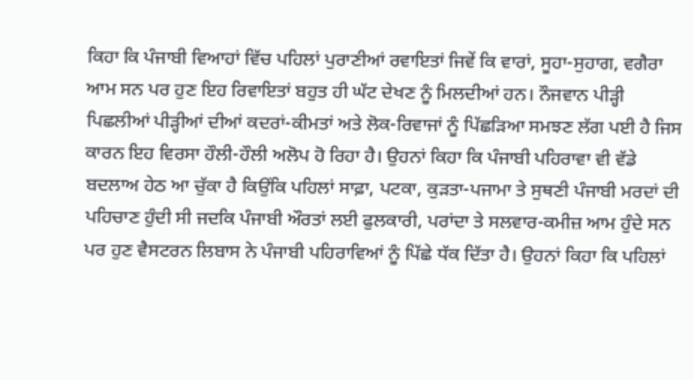ਕਿਹਾ ਕਿ ਪੰਜਾਬੀ ਵਿਆਹਾਂ ਵਿੱਚ ਪਹਿਲਾਂ ਪੁਰਾਣੀਆਂ ਰਵਾਇਤਾਂ ਜਿਵੇਂ ਕਿ ਵਾਰਾਂ, ਸੂਹਾ-ਸੁਹਾਗ, ਵਗੈਰਾ ਆਮ ਸਨ ਪਰ ਹੁਣ ਇਹ ਰਿਵਾਇਤਾਂ ਬਹੁਤ ਹੀ ਘੱਟ ਦੇਖਣ ਨੂੰ ਮਿਲਦੀਆਂ ਹਨ। ਨੌਜਵਾਨ ਪੀੜ੍ਹੀ ਪਿਛਲੀਆਂ ਪੀੜ੍ਹੀਆਂ ਦੀਆਂ ਕਦਰਾਂ-ਕੀਮਤਾਂ ਅਤੇ ਲੋਕ-ਰਿਵਾਜਾਂ ਨੂੰ ਪਿੱਛੜਿਆ ਸਮਝਣ ਲੱਗ ਪਈ ਹੈ ਜਿਸ ਕਾਰਨ ਇਹ ਵਿਰਸਾ ਹੌਲੀ-ਹੌਲੀ ਅਲੋਪ ਹੋ ਰਿਹਾ ਹੈ। ਉਹਨਾਂ ਕਿਹਾ ਕਿ ਪੰਜਾਬੀ ਪਹਿਰਾਵਾ ਵੀ ਵੱਡੇ ਬਦਲਾਅ ਹੇਠ ਆ ਚੁੱਕਾ ਹੈ ਕਿਉਂਕਿ ਪਹਿਲਾਂ ਸਾਫ਼ਾ, ਪਟਕਾ, ਕੁੜਤਾ-ਪਜਾਮਾ ਤੇ ਸੁਥਣੀ ਪੰਜਾਬੀ ਮਰਦਾਂ ਦੀ ਪਹਿਚਾਣ ਹੁੰਦੀ ਸੀ ਜਦਕਿ ਪੰਜਾਬੀ ਔਰਤਾਂ ਲਈ ਫੁਲਕਾਰੀ, ਪਰਾਂਦਾ ਤੇ ਸਲਵਾਰ-ਕਮੀਜ਼ ਆਮ ਹੁੰਦੇ ਸਨ ਪਰ ਹੁਣ ਵੈਸਟਰਨ ਲਿਬਾਸ ਨੇ ਪੰਜਾਬੀ ਪਹਿਰਾਵਿਆਂ ਨੂੰ ਪਿੱਛੇ ਧੱਕ ਦਿੱਤਾ ਹੈ। ਉਹਨਾਂ ਕਿਹਾ ਕਿ ਪਹਿਲਾਂ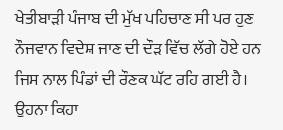ਖੇਤੀਬਾੜੀ ਪੰਜਾਬ ਦੀ ਮੁੱਖ ਪਹਿਚਾਣ ਸੀ ਪਰ ਹੁਣ ਨੌਜਵਾਨ ਵਿਦੇਸ਼ ਜਾਣ ਦੀ ਦੌੜ ਵਿੱਚ ਲੱਗੇ ਹੋਏ ਹਨ ਜਿਸ ਨਾਲ ਪਿੰਡਾਂ ਦੀ ਰੌਣਕ ਘੱਟ ਰਹਿ ਗਈ ਹੈ। ਉਹਨਾ ਕਿਹਾ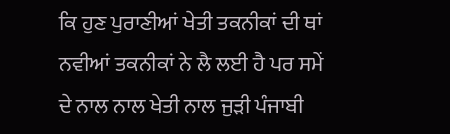ਕਿ ਹੁਣ ਪੁਰਾਣੀਆਂ ਖੇਤੀ ਤਕਨੀਕਾਂ ਦੀ ਥਾਂ ਨਵੀਆਂ ਤਕਨੀਕਾਂ ਨੇ ਲੈ ਲਈ ਹੈ ਪਰ ਸਮੇਂ ਦੇ ਨਾਲ ਨਾਲ ਖੇਤੀ ਨਾਲ ਜੁੜੀ ਪੰਜਾਬੀ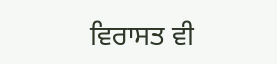ਵਿਰਾਸਤ ਵੀ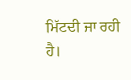ਮਿੱਟਦੀ ਜਾ ਰਹੀ ਹੈ।